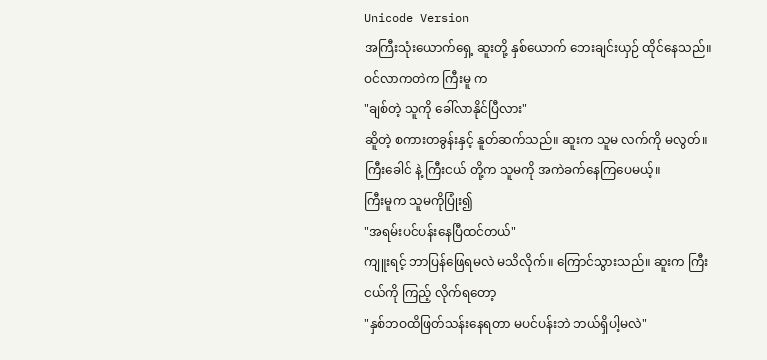Unicode Version
အကြီးသုံးယောက်ရှေ့ ဆူးတို့ နှစ်ယောက် ဘေးချင်းယှဉ် ထိုင်နေသည်။
ဝင်လာကတဲက ကြီးမူ က
"ချစ်တဲ့ သူကို ခေါ်လာနိုင်ပြီလား"
ဆိူတဲ့ စကားတခွန်းနှင့် နူတ်ဆက်သည်။ ဆူးက သူမ လက်ကို မလွတ်။ ကြီးခေါင် နဲ့ ကြီးငယ် တို့က သူမကို အကဲခက်နေကြပေမယ့်။
ကြီးမူက သူမကိုပြုံး၍
"အရမ်းပင်ပန်းနေပြီထင်တယ်"
ကျူးရင့် ဘာပြန်ဖြေရမလဲ မသိလိုက်။ ကြောင်သွားသည်။ ဆူးက ကြီးငယ်ကို ကြည့် လိုက်ရတော့
"နှစ်ဘဝထိဖြတ်သန်းနေရတာ မပင်ပန်းဘဲ ဘယ်ရှိပါ့မလဲ"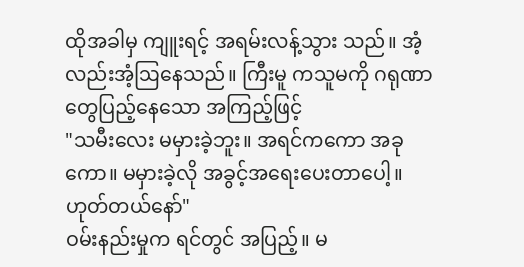ထိုအခါမှ ကျူးရင့် အရမ်းလန့်သွား သည်။ အံ့လည်းအံ့ဩနေသည်။ ကြီးမူ ကသူမကို ဂရုဏာ တွေပြည့်နေသော အကြည့်ဖြင့်
"သမီးလေး မမှားခဲ့ဘူး။ အရင်ကကော အခုကော။ မမှားခဲ့လို အခွင့်အရေးပေးတာပေါ့။ ဟုတ်တယ်နော်"
ဝမ်းနည်းမှုက ရင်တွင် အပြည့်။ မ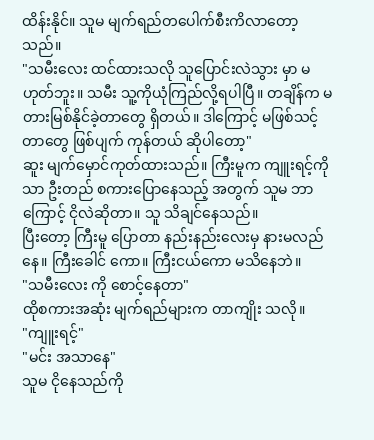ထိန်းနိုင်။ သူမ မျက်ရည်တပေါက်စီးကိလာတော့ သည်။
"သမီးလေး ထင်ထားသလို သူပြောင်းလဲသွား မှာ မဟုတ်ဘူး။ သမီး သူ့ကိုယုံကြည်လို့ရပါပြီ။ တချိန်က မတားမြစ်နိုင်ခဲ့တာတွေ ရှိတယ်။ ဒါကြောင့် မဖြစ်သင့်တာတွေ ဖြစ်ပျက် ကုန်တယ် ဆိုပါတော့"
ဆူး မျက်မှောင်ကုတ်ထားသည်။ ကြီးမူက ကျူးရင့်ကိုသာ ဦးတည် စကားပြောနေသည့် အတွက် သူမ ဘာကြောင့် ငိုလဲဆိုတာ။ သူ သိချင်နေသည်။
ပြီးတော့ ကြီးမူ ပြောတာ နည်းနည်းလေးမှ နားမလည်နေ။ ကြီးခေါင် ကော။ ကြီးငယ်ကော မသိနေဘဲ။
"သမီးလေး ကို စောင့်နေတာ"
ထိုစကားအဆုံး မျက်ရည်များက တာကျိုး သလို။
"ကျူးရင့်"
"မင်း အသာနေ"
သူမ ငိုနေသည်ကို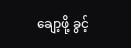ချော့ဖို့ ခွင့်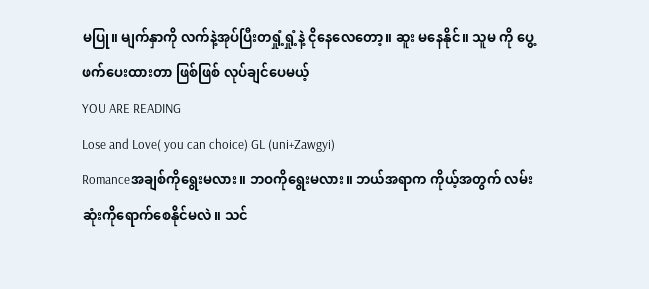မပြု။ မျက်နှာကို လက်နဲ့အုပ်ပြီးတရှုံ့ရှုံ့နဲ့ ငိုနေလေတော့။ ဆူး မနေနိုင်။ သူမ ကို ပွေ့ဖက်ပေးထားတာ ဖြစ်ဖြစ် လုပ်ချင်ပေမယ့်
YOU ARE READING
Lose and Love( you can choice) GL (uni+Zawgyi)
Romanceအချစ်ကိုရွေးမလား။ ဘဝကိုရွေးမလား။ ဘယ်အရာက ကိုယ့်အတွက် လမ်းဆုံးကိုရောက်စေနိုင်မလဲ။ သင်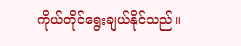ကိုယ်တိုင်ရွေးချယ်နိုင်သည်။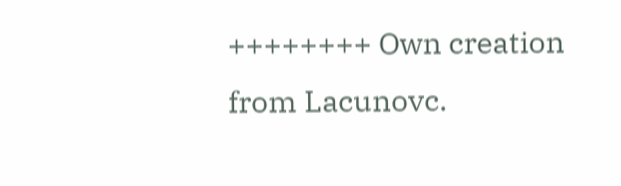++++++++ Own creation from Lacunovc.